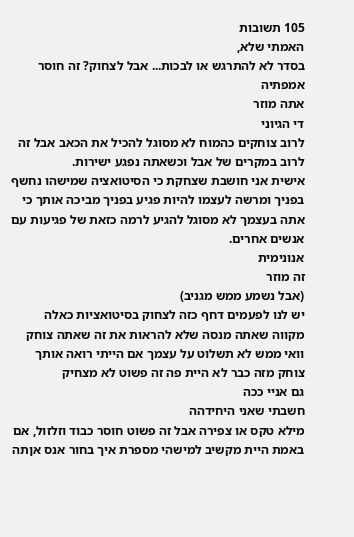105 תשובות
האמתי שלא,
בסדר לא להתרגש או לבכות... אבל לצחוק? זה חוסר אמפתיה
אתה מוזר
די הגיוני
לרוב צוחקים כהמוח לא מסוגל להכיל את הכאב אבל זה לרוב במקרים של אבל וכשאתה נפגע ישירות.
אישית אני חושבת שצחקת כי הסיטואציה שמישהו נחשף בפניך ומרשה לעצמו להיות פגיע בפניך מביכה אותך כי אתה בעצמך לא מסוגל להגיע לרמה כזאת של פגיעות עם אנשים אחרים.
אנונימית
זה מוזר
(אבל נשמע ממש מגניב)
יש לנו לפעמים דחף כזה לצחוק בסיטואציות כאלה
מקווה שאתה מנסה שלא להראות את זה שאתה צוחק
וואי ממש לא תשלוט על עצמך אם הייתי רואה אותך צוחק מזה כבר לא היית פה זה פשוט לא מצחיק
גם אניי ככה
חשבתי שאני היחידהה
מילא טקס או צפירה אבל זה פשוט חוסר כבוד וזלזול, אם באמת היית מקשיב למישהי מספרת איך בחור אנס אןתה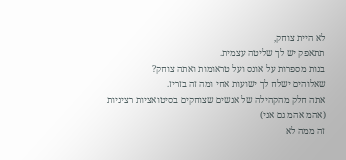לא היית צוחק,
תתאפק יש לך שליטה עצמית.
בנות מספרות על אונס ועל טראומות ואתה צוחק?
שאלוהים ישלח לך ישועות אחי ומה זה בזריז.
אתה חלק מהקהילה של אנשים שצוחקים בסיטואציות רציניות
(אהמ אהמ גם אני)
זה ממה לא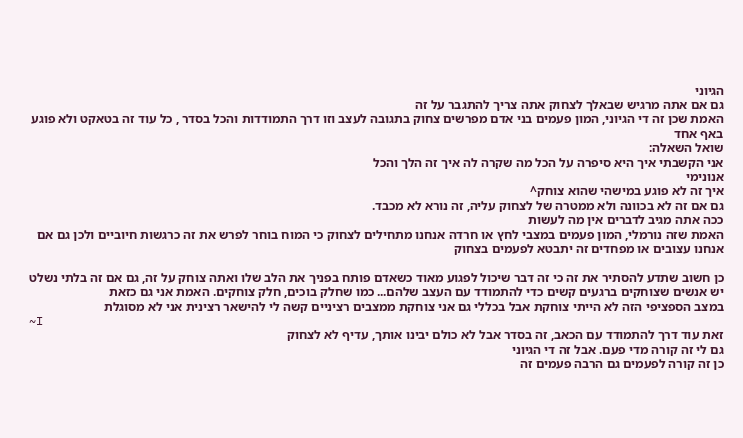הגיוני
גם אם אתה מרגיש שבאלך לצחוק אתה צריך להתגבר על זה
האמת שכן זה די הגיוני, המון פעמים בני אדם מפרשים צחוק בתגובה לעצב וזו דרך התמודדות והכל בסדר , כל עוד זה בטאקט ולא פוגע באף אחד
שואל השאלה:
אני הקשבתי איך היא סיפרה על הכל מה שקרה לה איך זה הלך והכל
אנונימי
איך זה לא פוגע במישהי שהוא צוחק^
גם אם זה לא בכוונה ולא ממטרה של לצחוק עליה, זה נורא לא מכבד.
ככה אתה מגיב לדברים אין מה לעשות
האמת שזה נורמלי, המון פעמים במצבי לחץ או חרדה אנחנו מתחילים לצחוק כי המוח בוחר לפרש את זה כרגשות חיוביים ולכן גם אם אנחנו עצובים או מפחדים זה יתבטא לפעמים בצחוק

כן חשוב שתדע להסתיר את זה כי זה דבר שיכול לפגוע מאוד כשאדם פותח בפניך את הלב שלו ואתה צוחק על זה, גם אם זה בלתי נשלט
יש אנשים שצוחקים ברגעים קשים כדי להתמודד עם העצב שלהם... כמו שחלק בוכים, חלק צוחקים. האמת אני גם כזאת
במצב הספציפי הזה לא הייתי צוחקת אבל בכללי גם אני צוחקת ממצבים רציניים קשה לי להישאר רצינית אני לא מסוגלת
~I
זאת עוד דרך להתמודד עם הכאב, זה בסדר אבל לא כולם יבינו אותך, עדיף לא לצחוק
גם לי זה קורה מדי פעם. אבל זה די הגיוני
כן זה קורה לפעמים גם הרבה פעמים זה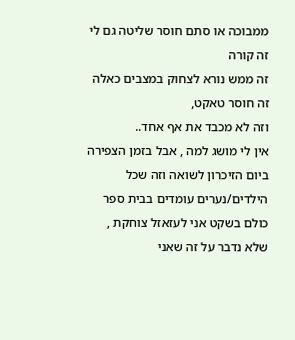ממבוכה או סתם חוסר שליטה גם לי זה קורה
זה ממש נורא לצחוק במצבים כאלה זה חוסר טאקט,
וזה לא מכבד את אף אחד..
אין לי מושג למה , אבל בזמן הצפירה ביום הזיכרון לשואה וזה שכל הילדים/נערים עומדים בבית ספר כולם בשקט אני לעזאזל צוחקת , שלא נדבר על זה שאני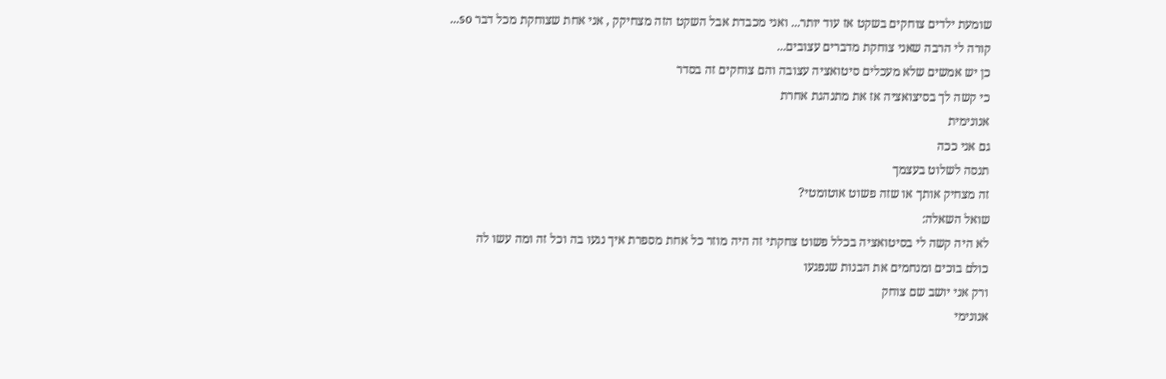שומעת ילדים צוחקים בשקט אז עוד יותר... ואני מכבדת אבל השקט הזה מצחיקק , אני אחת שצוחקת מכל דבר so...
קורה לי הרבה שאני צוחקת מדברים עצובים...
כן יש אמשים שלא מעכלים סיטואציה עצובה והם צוחקים זה בסדר
כי קשה לך בסיצואציה אז את מתנהגת אחרת
אנונימית
גם אני ככה
תנסה לשלוט בעצמך
זה מצחיק אותך או שזה פשוט אוטומטי?
שואל השאלה:
לא היה קשה לי בסיטואציה בכלל פשוט צחקתי זה היה מוזר כל אחת מספרת איך נגעו בה וכל זה ומה עשו לה
כולם בוכים ומנחמים את הבנות שנפגעו
ורק אני יושב שם צוחק
אנונימי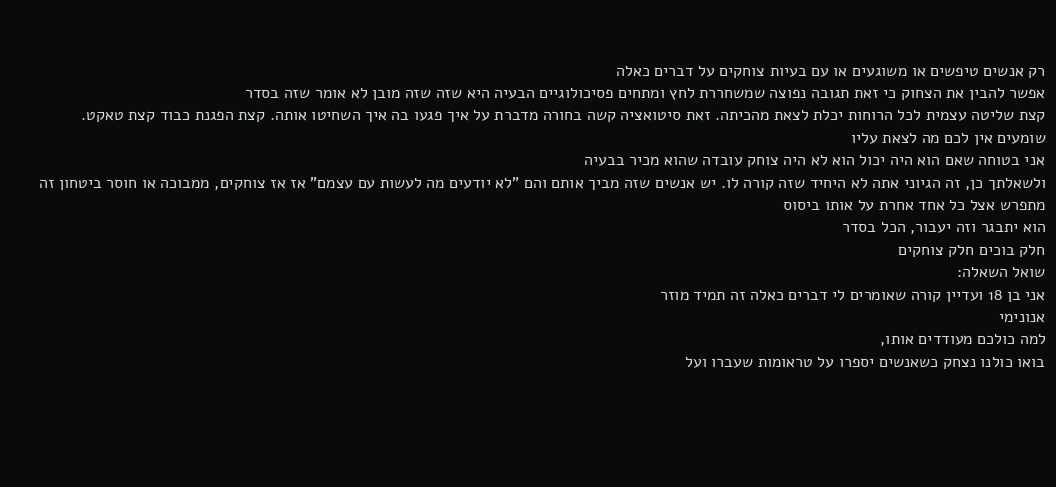רק אנשים טיפשים או משוגעים או עם בעיות צוחקים על דברים כאלה
אפשר להבין את הצחוק כי זאת תגובה נפוצה שמשחררת לחץ ומתחים פסיכולוגיים הבעיה היא שזה שזה מובן לא אומר שזה בסדר
קצת שליטה עצמית לכל הרוחות יכלת לצאת מהכיתה. זאת סיטואציה קשה בחורה מדברת על איך פגעו בה איך השחיטו אותה. קצת הפגנת כבוד קצת טאקט.
שומעים אין לכם מה לצאת עליו
אני בטוחה שאם הוא היה יכול הוא לא היה צוחק עובדה שהוא מכיר בבעיה
ולשאלתך כן, זה הגיוני אתה לא היחיד שזה קורה לו. יש אנשים שזה מביך אותם והם "לא יודעים מה לעשות עם עצמם" אז אז צוחקים, ממבוכה או חוסר ביטחון זה מתפרש אצל כל אחד אחרת על אותו ביסוס
הוא יתבגר וזה יעבור, הכל בסדר
חלק בוכים חלק צוחקים
שואל השאלה:
אני בן 18 ועדיין קורה שאומרים לי דברים כאלה זה תמיד מוזר
אנונימי
למה כולכם מעודדים אותו,
בואו כולנו נצחק כשאנשים יספרו על טראומות שעברו ועל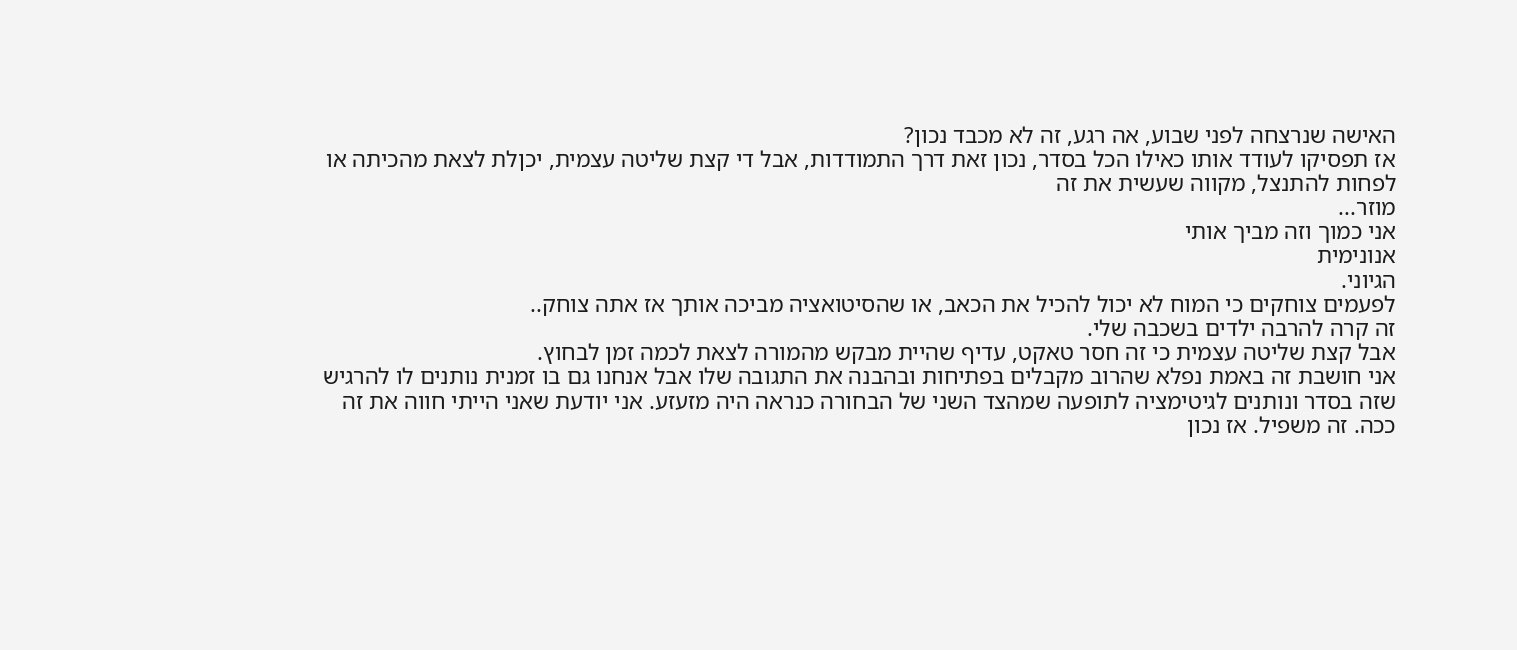האישה שנרצחה לפני שבוע, אה רגע, זה לא מכבד נכון?
אז תפסיקו לעודד אותו כאילו הכל בסדר, נכון זאת דרך התמודדות, אבל די קצת שליטה עצמית, יכןלת לצאת מהכיתה או לפחות להתנצל, מקווה שעשית את זה
מוזר...
אני כמוך וזה מביך אותי
אנונימית
הגיוני.
לפעמים צוחקים כי המוח לא יכול להכיל את הכאב, או שהסיטואציה מביכה אותך אז אתה צוחק..
זה קרה להרבה ילדים בשכבה שלי.
אבל קצת שליטה עצמית כי זה חסר טאקט, עדיף שהיית מבקש מהמורה לצאת לכמה זמן לבחוץ.
אני חושבת זה באמת נפלא שהרוב מקבלים בפתיחות ובהבנה את התגובה שלו אבל אנחנו גם בו זמנית נותנים לו להרגיש שזה בסדר ונותנים לגיטימציה לתופעה שמהצד השני של הבחורה כנראה היה מזעזע. אני יודעת שאני הייתי חווה את זה ככה. זה משפיל. אז נכון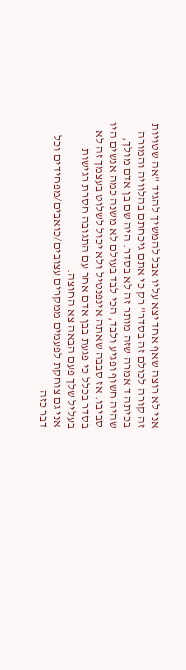אני לא רוצה שאף אחד יצא עליו אבל להמשיך להגיד "אה שטויות זה קורה לכולם זה בסדר" רק כי אתם גיכחתם בהלוויה והמורה בכיתה ד אמרה שזה מותר זה לא בסדר. היה שם בן אדם מולך, שהיה חשוף ופגיע ולבד, הכי לבד בעולם לא משנה כמה אנשים היו סביבו. אז סבבה שאתה אינפנטיל ולא יכול לשלוט בעצמך זה לא בסדר בכלל כי פגעת בבן אדם אחר עם התגובה חסרת רגישות בעליל שלך פעם הבאה צא החוצה.
אני גם צוחקת לפעמים ממקרים עצובים/כואבים/מפחידים וכל דבר כזה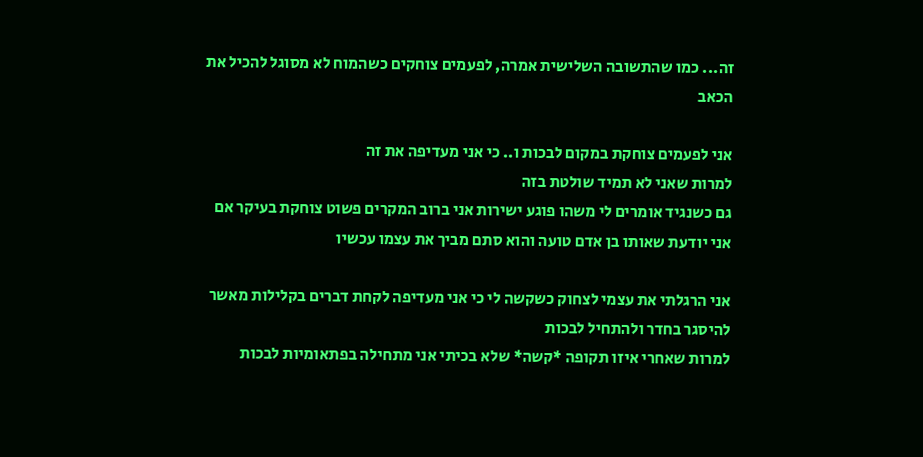זה... כמו שהתשובה השלישית אמרה, לפעמים צוחקים כשהמוח לא מסוגל להכיל את הכאב

אני לפעמים צוחקת במקום לבכות ו.. כי אני מעדיפה את זה
למרות שאני לא תמיד שולטת בזה
גם כשנגיד אומרים לי משהו פוגע ישירות אני ברוב המקרים פשוט צוחקת בעיקר אם אני יודעת שאותו בן אדם טועה והוא סתם מביך את עצמו עכשיו

אני הרגלתי את עצמי לצחוק כשקשה לי כי אני מעדיפה לקחת דברים בקלילות מאשר להיסגר בחדר ולהתחיל לבכות
למרות שאחרי איזו תקופה *קשה* שלא בכיתי אני מתחילה בפתאומיות לבכות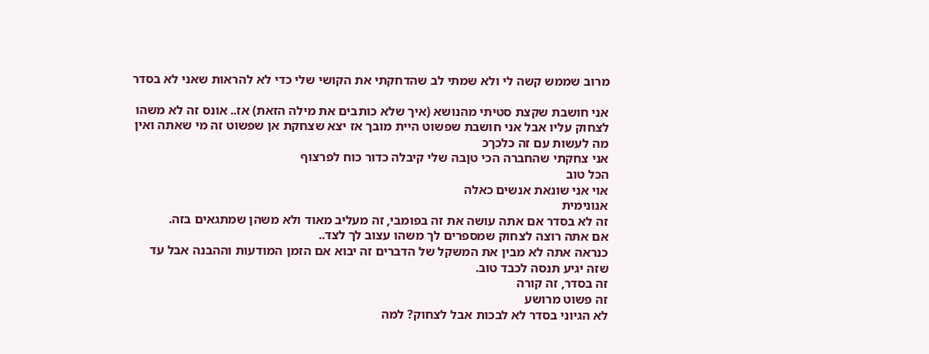מרוב שממש קשה לי ולא שמתי לב שהדחקתי את הקושי שלי כדי לא להראות שאני לא בסדר

אני חושבת שקצת סטיתי מהנושא (איך שלא כותבים את מילה הזאת) אז.. אונס זה לא משהו לצחוק עליו אבל אני חושבת שפשוט היית מובך אז יצא שצחקת אן שפשוט זה מי שאתה ואין מה לעשות עם זה כלכךכ
אני צחקתי שהחברה הכי טןבה שלי קיבלה כדור כוח לפרצוף
הכל טוב
אוי אני שונאת אנשים כאלה
אנונימית
זה לא בסדר אם אתה עושה את זה בפומבי, זה מעליב מאוד ולא משהן שמתגאים בזה.
אם אתה רוצה לצחוק שמספרים לך משהו עצוב לך לצד..
כנראה אתה לא מבין את המשקל של הדברים זה יבוא אם הזמן המודעות וההבנה אבל עד שזה יגיע תנסה לכבד טוב.
זה בסדר, זה קורה
זה פשוט מרושע
לא הגיוני בסדר לא לבכות אבל לצחוק? למה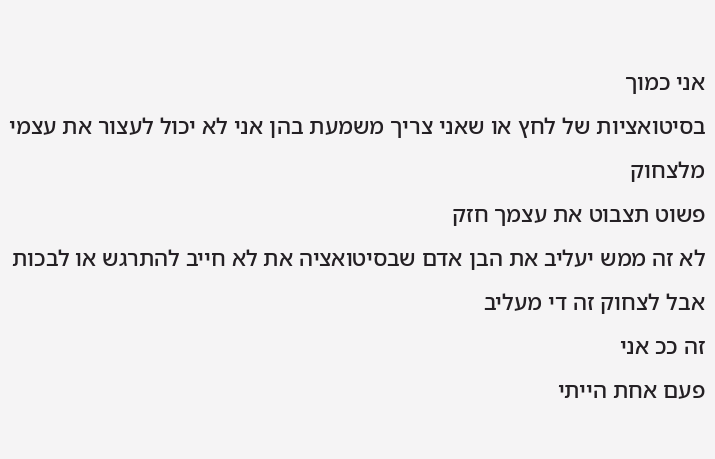אני כמוך
בסיטואציות של לחץ או שאני צריך משמעת בהן אני לא יכול לעצור את עצמי מלצחוק
פשוט תצבוט את עצמך חזק
לא זה ממש יעליב את הבן אדם שבסיטואציה את לא חייב להתרגש או לבכות אבל לצחוק זה די מעליב
זה ככ אני
פעם אחת הייתי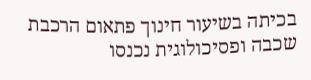בכיתה בשיעור חינוך פתאום הרכבת שכבה ופסיכולוגית נכנסו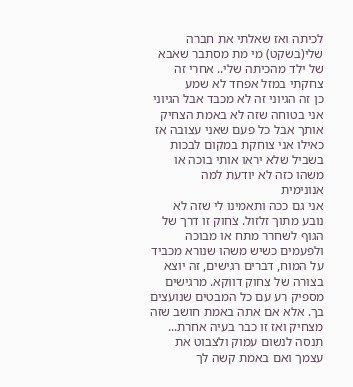לכיתה ואז שאלתי את חברה שלי(בשקט) מי מת מסתבר שאבא של ילד מהכיתה שלי.. אחרי זה צחקתי במזל אפחד לא שמע
כן זה הגיוני זה לא מכבד אבל הגיוני אני בטוחה שזה לא באמת הצחיק אותך אבל כל פעם שאני עצובה אז כאילו אני צוחקת במקום לבכות בשביל שלא יראו אותי בוכה או משהו כזה לא יודעת למה
אנונימית
אני גם ככה ותאמינו לי שזה לא נובע מתוך זלזול. צחוק זו דרך של הגוף לשחרר מתח או מבוכה ולפעמים כשיש משהו שנורא מכביד על המוח, דברים רגישים, זה יוצא בצורה של צחוק דווקא. מרגישים מספיק רע עם כל המבטים שנועצים בך. אלא אם אתה באמת חושב שזה מצחיק ואז זו כבר בעיה אחרת...
תנסה לנשום עמוק ולצבוט את עצמך ואם באמת קשה לך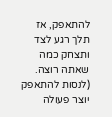להתאפק, אז תלך רגע לצד ותצחק כמה שאתה רוצה. (לנסות להתאפק יוצר פעולה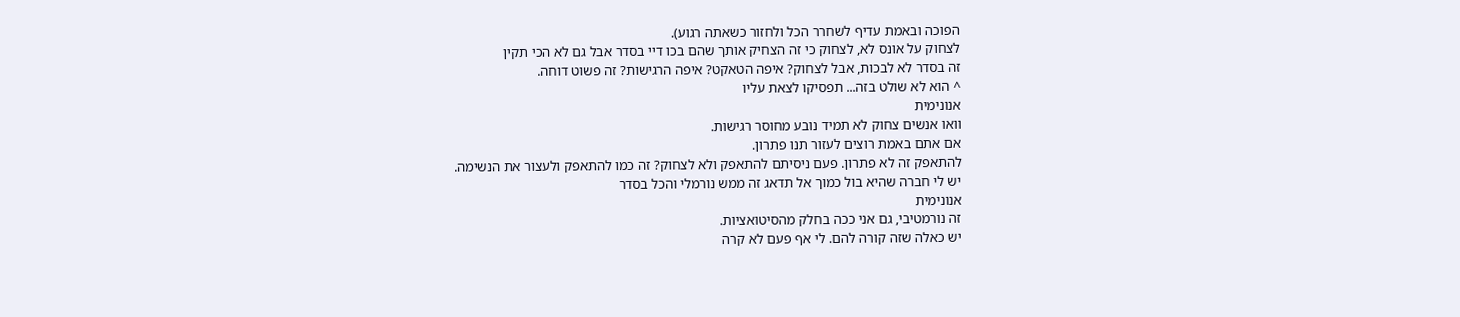הפוכה ובאמת עדיף לשחרר הכל ולחזור כשאתה רגוע).
לצחוק על אונס לא, לצחוק כי זה הצחיק אותך שהם בכו דיי בסדר אבל גם לא הכי תקין
זה בסדר לא לבכות, אבל לצחוק? איפה הטאקט? איפה הרגישות? זה פשוט דוחה.
^ הוא לא שולט בזה... תפסיקו לצאת עליו
אנונימית
וואו אנשים צחוק לא תמיד נובע מחוסר רגישות.
אם אתם באמת רוצים לעזור תנו פתרון.
להתאפק זה לא פתרון. פעם ניסיתם להתאפק ולא לצחוק? זה כמו להתאפק ולעצור את הנשימה.
יש לי חברה שהיא בול כמוך אל תדאג זה ממש נורמלי והכל בסדר
אנונימית
זה נורמטיבי, גם אני ככה בחלק מהסיטואציות.
יש כאלה שזה קורה להם. לי אף פעם לא קרה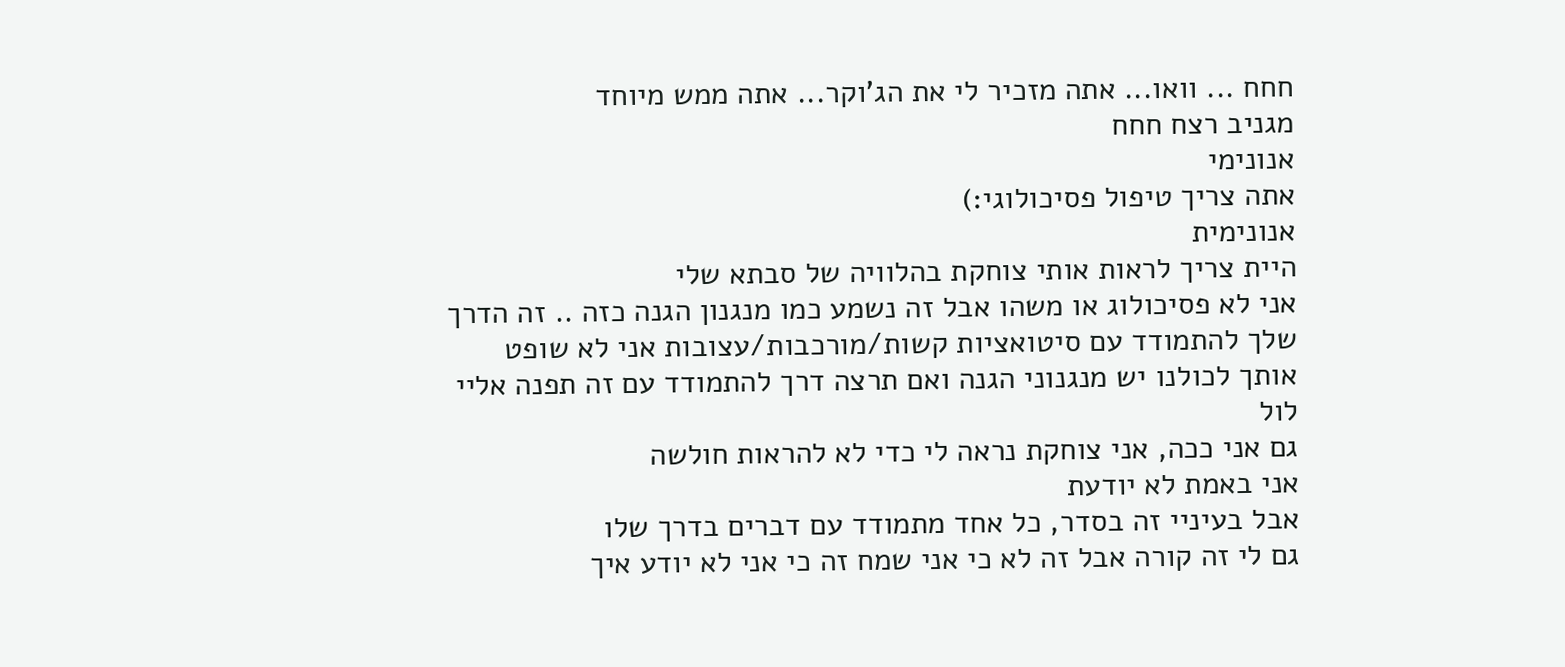חחח ... וואו... אתה מזכיר לי את הג'וקר... אתה ממש מיוחד
מגניב רצח חחח
אנונימי
אתה צריך טיפול פסיכולוגי:)
אנונימית
היית צריך לראות אותי צוחקת בהלוויה של סבתא שלי
אני לא פסיכולוג או משהו אבל זה נשמע כמו מנגנון הגנה כזה .. זה הדרך שלך להתמודד עם סיטואציות קשות/מורכבות/עצובות אני לא שופט אותך לכולנו יש מנגנוני הגנה ואם תרצה דרך להתמודד עם זה תפנה אליי לול
גם אני ככה, אני צוחקת נראה לי כדי לא להראות חולשה
אני באמת לא יודעת
אבל בעיניי זה בסדר, כל אחד מתמודד עם דברים בדרך שלו
גם לי זה קורה אבל זה לא כי אני שמח זה כי אני לא יודע איך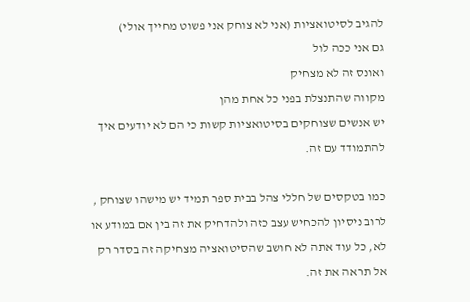להגיב לסיטואציות (אני לא צוחק אני פשוט מחייך אולי)
גם אני ככה לול
ואונס זה לא מצחיק
מקווה שהתנצלת בפני כל אחת מהן
יש אנשים שצוחקים בסיטואציות קשות כי הם לא יודעים איך להתמודד עם זה.

כמו בטקסים של חללי צהל בבית ספר תמיד יש מישהו שצוחק , לרוב ניסיון להכחיש עצב כזה ולהדחיק את זה בין אם במודע או לא, כל עוד אתה לא חושב שהסיטואציה מצחיקה זה בסדר רק אל תראה את זה.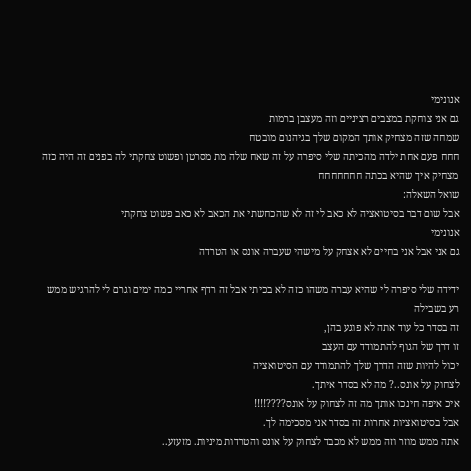אנונימי
גם אני צוחקת במצבים רציניים וזה מעצבן ברמות
שמחה שזה מצחיק אותך המקום שלך בגיהנום מובטח
חחח פעם אחת ילדה מהכיתה שלי סיפרה על זה שאח שלה מת מסרטן ופשוט צחקתי לה בפנים זה היה כזה מצחיק איך שהיא בכתה חחחחחחח
שואל השאלה:
אבל שום דבר בסיטואציה לא כאב לי זה לא שהכחשתי את הכאב לא כאב פשוט צחקתי
אנונימי
גם אני אבל אני בחיים לא אצחק על מישהי שעברה אונס או הטרדה

ידידה שלי סיפרה לי שהיא עברה משהו כזה לא בכיתי אבל זה רדף אחריי כמה ימים וגרם לי להרגיש ממש רע בשבילה
זה בסדר כל עוד אתה לא פוגע בהן,
זו דרך של הגוף להתמודד עם העצב
יכול להיות שזה הדרך שלך להתמודד עם הסיטואציה
לצחוק על אונס..? מה לא בסדר איתך.
איכ איפה חינכו אותך מה זה לצחוק על אונס????!!!!
אבל בסיטואציות אחרות זה בסדר אני מסכימה לך.
אתה ממש מוזר וזה ממש לא מכבד לצחוק על אונס והטרדות מיניות. מזעזע..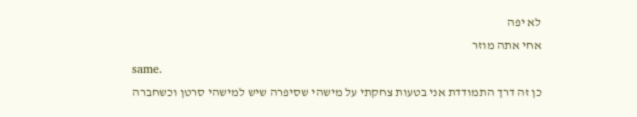לא יפה
אחי אתה מוזר
same.
כן זה דרך התמודדת אני בטעות צחקתי על מישהי שסיפרה שיש למישהי סרטן וכשחברה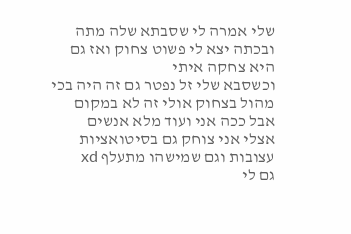שלי אמרה לי שסבתא שלה מתה ובכתה יצא לי פשוט צחוק ואז גם היא צחקה איתי
וכשסבא שלי זל נפטר גם זה היה בכי מהול בצחוק אולי זה לא במקום אבל ככה אני ועוד מלא אנשים
אצלי אני צוחק גם בסיטואציות עצובות וגם שמישהו מתעלף xd
גם לי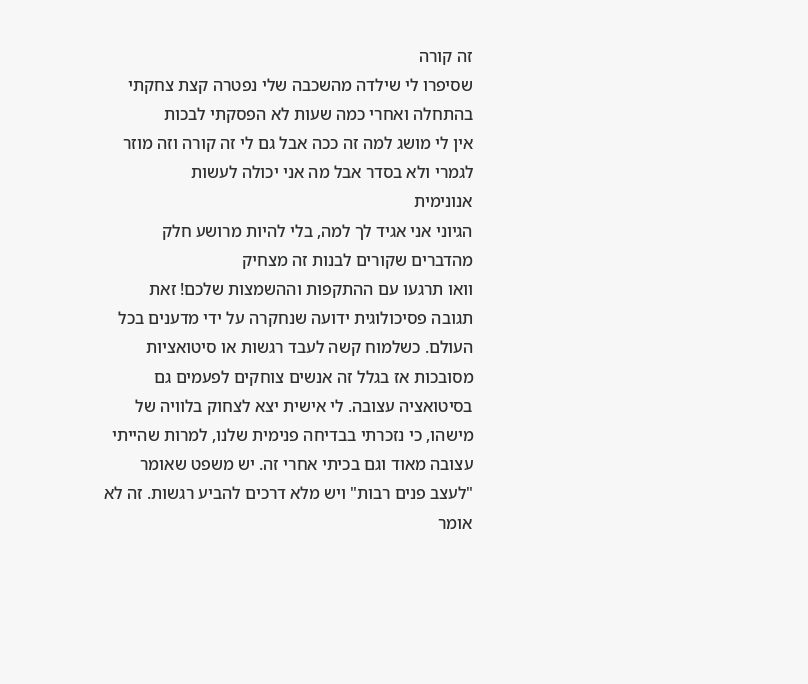זה קורה
שסיפרו לי שילדה מהשכבה שלי נפטרה קצת צחקתי בהתחלה ואחרי כמה שעות לא הפסקתי לבכות
אין לי מושג למה זה ככה אבל גם לי זה קורה וזה מוזר לגמרי ולא בסדר אבל מה אני יכולה לעשות
אנונימית
הגיוני אני אגיד לך למה, בלי להיות מרושע חלק מהדברים שקורים לבנות זה מצחיק
וואו תרגעו עם ההתקפות וההשמצות שלכם! זאת תגובה פסיכולוגית ידועה שנחקרה על ידי מדענים בכל העולם. כשלמוח קשה לעבד רגשות או סיטואציות מסובכות אז בגלל זה אנשים צוחקים לפעמים גם בסיטואציה עצובה. לי אישית יצא לצחוק בלוויה של מישהו, כי נזכרתי בבדיחה פנימית שלנו, למרות שהייתי עצובה מאוד וגם בכיתי אחרי זה. יש משפט שאומר "לעצב פנים רבות" ויש מלא דרכים להביע רגשות. זה לא אומר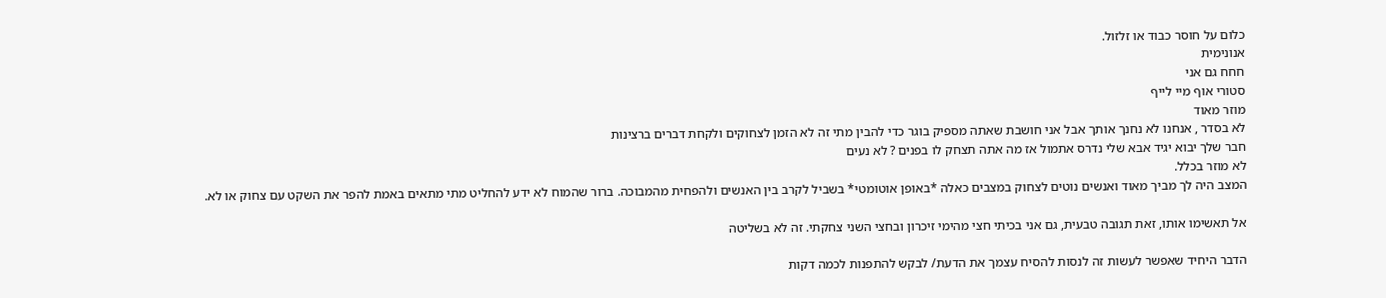כלום על חוסר כבוד או זלזול.
אנונימית
חחח גם אני
סטורי אוף מיי לייף
מוזר מאוד
לא בסדר , אנחנו לא נחנך אותך אבל אני חושבת שאתה מספיק בוגר כדי להבין מתי זה לא הזמן לצחוקים ולקחת דברים ברצינות
חבר שלך יבוא יגיד אבא שלי נדרס אתמול אז מה אתה תצחק לו בפנים ? לא נעים
לא מוזר בכלל.
המצב היה לך מביך מאוד ואנשים נוטים לצחוק במצבים כאלה *באופן אוטומטי* בשביל לקרב בין האנשים ולהפחית מהמבוכה. ברור שהמוח לא ידע להחליט מתי מתאים באמת להפר את השקט עם צחוק או לא.

אל תאשימו אותו, זאת תגובה טבעית, גם אני בכיתי חצי מהימי זיכרון ובחצי השני צחקתי. זה לא בשליטה

הדבר היחיד שאפשר לעשות זה לנסות להסיח עצמך את הדעת/ לבקש להתפנות לכמה דקות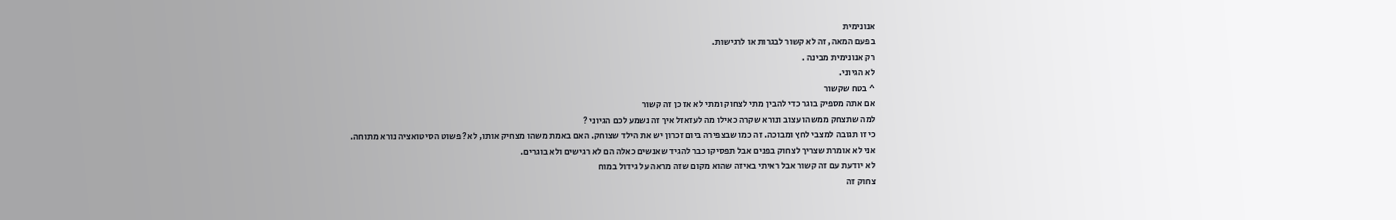אנונימית
בפעם המאה, זה לא קשור לבגרות או לרגישות.
רק אנונימית מבינה .
לא הגיוני.
^ בטח שקשור
אם אתה מספיק בוגר כדי להבין מתי לצחוק ומתי לא אז כן זה קשור
למה שתצחק ממשהו עצוב ונורא שקרה כאילו מה לעזאזל איך זה נשמע לכם הגיוני ?
כי זו תגובה למצבי לחץ ומבוכה. זה כמו שבצפירה ביום זכרון יש את הילד שצוחק. האם באמת משהו מצחיק אותו, לא? פשוט הסיטואציה נורא מתוחה.
אני לא אומרת שצריך לצחוק בפנים אבל תפסיקו כבר להגיד שאנשים כאלה הם לא רגישים ולא בוגרים.
לא יודעת עם זה קשור אבל ראיתי באיזה שהוא מקום שזה מראה על גידול במוח
צחוק זה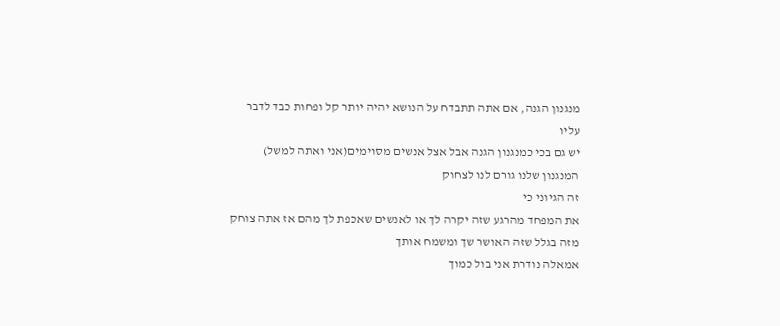מנגנון הגנה, אם אתה תתבדח על הנושא יהיה יותר קל ופחות כבד לדבר עליו
יש גם בכי כמנגנון הגנה אבל אצל אנשים מסוימים(אני ואתה למשל) המנגנון שלנו גורם לנו לצחוק
זה הגיוני כי
את המפחד מהרגע שזה יקרה לך או לאנשים שאכפת לך מהם אז אתה צוחק מזה בגלל שזה האושר שך ומשמח אותך
אמאלה נודרת אני בול כמוך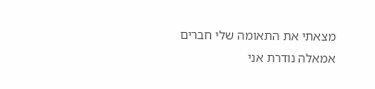מצאתי את התאומה שלי חברים
אמאלה נודרת אני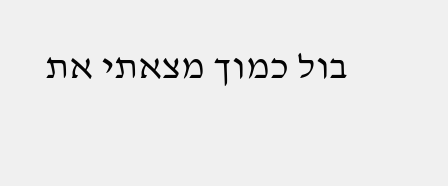בול כמוך מצאתי את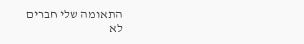התאומה שלי חברים
לא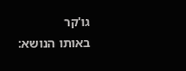גו'קר
באותו הנושא: